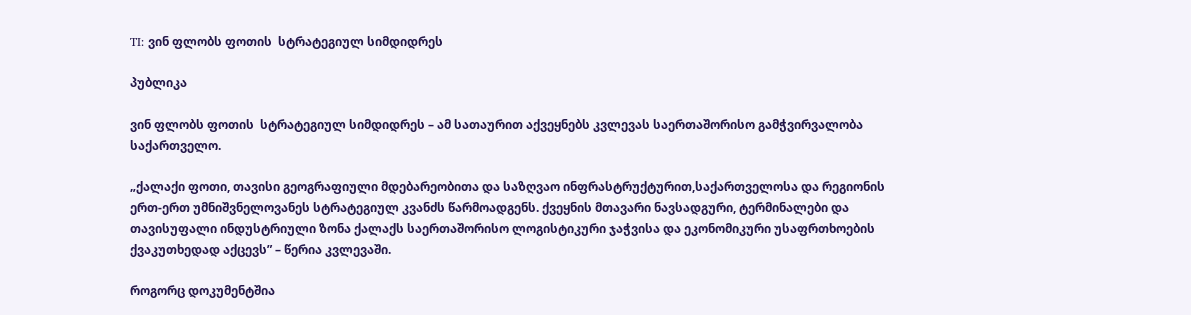TI: ვინ ფლობს ფოთის  სტრატეგიულ სიმდიდრეს

პუბლიკა

ვინ ფლობს ფოთის  სტრატეგიულ სიმდიდრეს – ამ სათაურით აქვეყნებს კვლევას საერთაშორისო გამჭვირვალობა საქართველო.

„ქალაქი ფოთი, თავისი გეოგრაფიული მდებარეობითა და საზღვაო ინფრასტრუქტურით,საქართველოსა და რეგიონის ერთ-ერთ უმნიშვნელოვანეს სტრატეგიულ კვანძს წარმოადგენს. ქვეყნის მთავარი ნავსადგური, ტერმინალები და თავისუფალი ინდუსტრიული ზონა ქალაქს საერთაშორისო ლოგისტიკური ჯაჭვისა და ეკონომიკური უსაფრთხოების ქვაკუთხედად აქცევს” – წერია კვლევაში.

როგორც დოკუმენტშია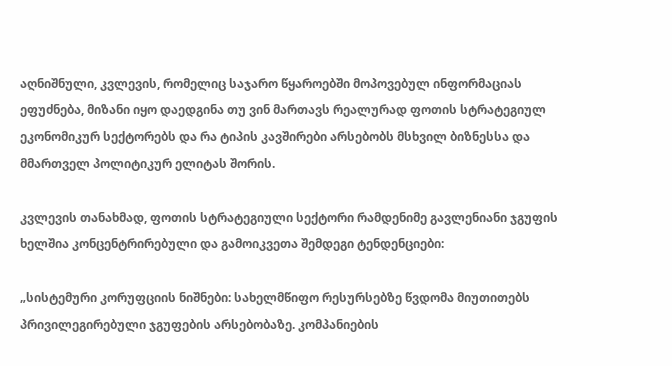აღნიშნული, კვლევის, რომელიც საჯარო წყაროებში მოპოვებულ ინფორმაციას ეფუძნება, მიზანი იყო დაედგინა თუ ვინ მართავს რეალურად ფოთის სტრატეგიულ ეკონომიკურ სექტორებს და რა ტიპის კავშირები არსებობს მსხვილ ბიზნესსა და მმართველ პოლიტიკურ ელიტას შორის.

კვლევის თანახმად, ფოთის სტრატეგიული სექტორი რამდენიმე გავლენიანი ჯგუფის ხელშია კონცენტრირებული და გამოიკვეთა შემდეგი ტენდენციები:

„სისტემური კორუფციის ნიშნები: სახელმწიფო რესურსებზე წვდომა მიუთითებს პრივილეგირებული ჯგუფების არსებობაზე. კომპანიების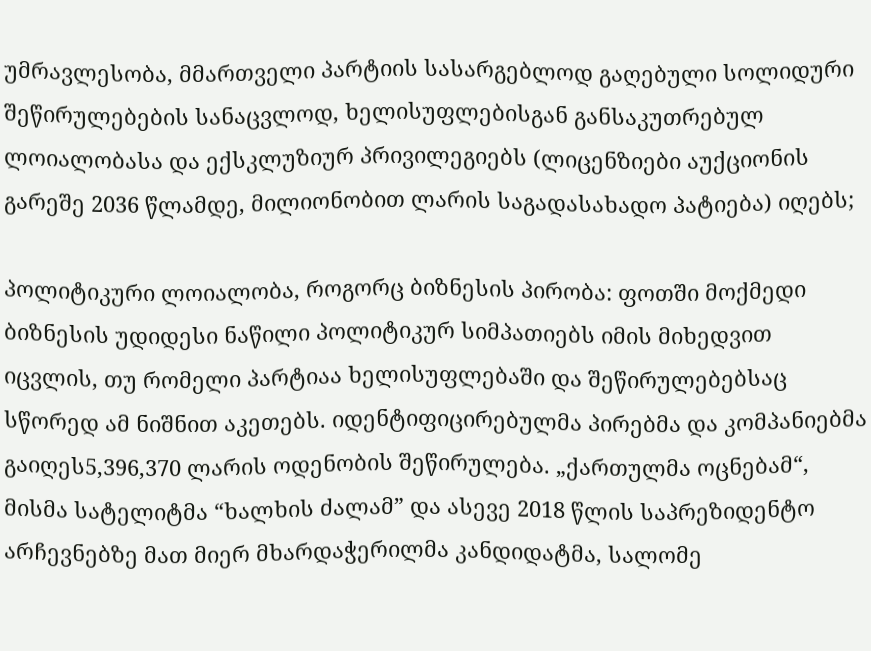უმრავლესობა, მმართველი პარტიის სასარგებლოდ გაღებული სოლიდური შეწირულებების სანაცვლოდ, ხელისუფლებისგან განსაკუთრებულ ლოიალობასა და ექსკლუზიურ პრივილეგიებს (ლიცენზიები აუქციონის გარეშე 2036 წლამდე, მილიონობით ლარის საგადასახადო პატიება) იღებს;

პოლიტიკური ლოიალობა, როგორც ბიზნესის პირობა: ფოთში მოქმედი ბიზნესის უდიდესი ნაწილი პოლიტიკურ სიმპათიებს იმის მიხედვით იცვლის, თუ რომელი პარტიაა ხელისუფლებაში და შეწირულებებსაც სწორედ ამ ნიშნით აკეთებს. იდენტიფიცირებულმა პირებმა და კომპანიებმა გაიღეს5,396,370 ლარის ოდენობის შეწირულება. „ქართულმა ოცნებამ“, მისმა სატელიტმა “ხალხის ძალამ” და ასევე 2018 წლის საპრეზიდენტო არჩევნებზე მათ მიერ მხარდაჭერილმა კანდიდატმა, სალომე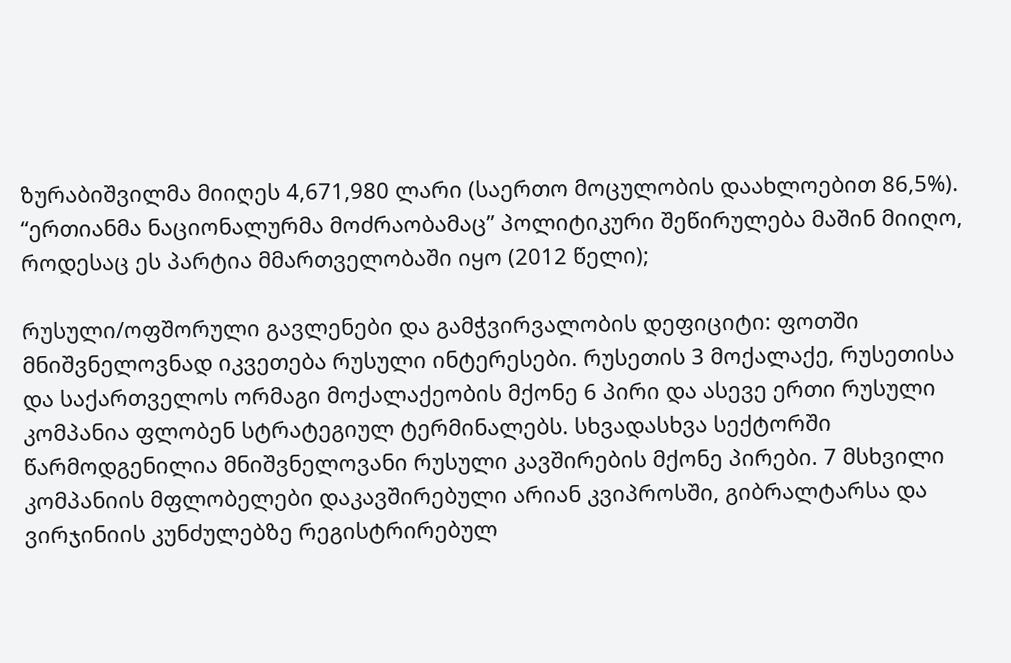ზურაბიშვილმა მიიღეს 4,671,980 ლარი (საერთო მოცულობის დაახლოებით 86,5%). “ერთიანმა ნაციონალურმა მოძრაობამაც” პოლიტიკური შეწირულება მაშინ მიიღო, როდესაც ეს პარტია მმართველობაში იყო (2012 წელი);

რუსული/ოფშორული გავლენები და გამჭვირვალობის დეფიციტი: ფოთში მნიშვნელოვნად იკვეთება რუსული ინტერესები. რუსეთის 3 მოქალაქე, რუსეთისა და საქართველოს ორმაგი მოქალაქეობის მქონე 6 პირი და ასევე ერთი რუსული კომპანია ფლობენ სტრატეგიულ ტერმინალებს. სხვადასხვა სექტორში წარმოდგენილია მნიშვნელოვანი რუსული კავშირების მქონე პირები. 7 მსხვილი კომპანიის მფლობელები დაკავშირებული არიან კვიპროსში, გიბრალტარსა და ვირჯინიის კუნძულებზე რეგისტრირებულ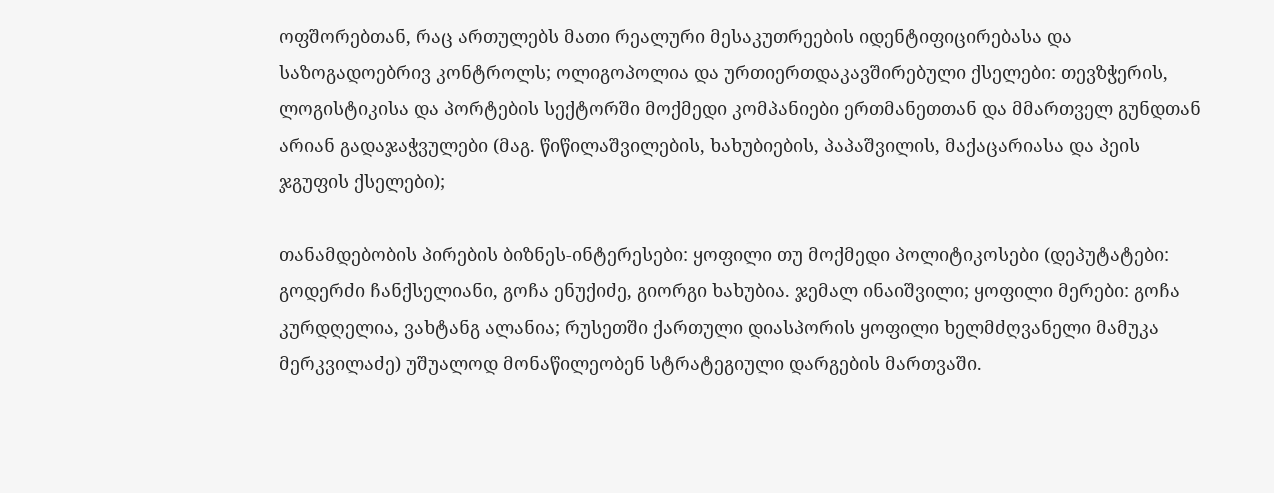ოფშორებთან, რაც ართულებს მათი რეალური მესაკუთრეების იდენტიფიცირებასა და საზოგადოებრივ კონტროლს; ოლიგოპოლია და ურთიერთდაკავშირებული ქსელები: თევზჭერის, ლოგისტიკისა და პორტების სექტორში მოქმედი კომპანიები ერთმანეთთან და მმართველ გუნდთან არიან გადაჯაჭვულები (მაგ. წიწილაშვილების, ხახუბიების, პაპაშვილის, მაქაცარიასა და პეის ჯგუფის ქსელები);

თანამდებობის პირების ბიზნეს-ინტერესები: ყოფილი თუ მოქმედი პოლიტიკოსები (დეპუტატები: გოდერძი ჩანქსელიანი, გოჩა ენუქიძე, გიორგი ხახუბია. ჯემალ ინაიშვილი; ყოფილი მერები: გოჩა კურდღელია, ვახტანგ ალანია; რუსეთში ქართული დიასპორის ყოფილი ხელმძღვანელი მამუკა მერკვილაძე) უშუალოდ მონაწილეობენ სტრატეგიული დარგების მართვაში.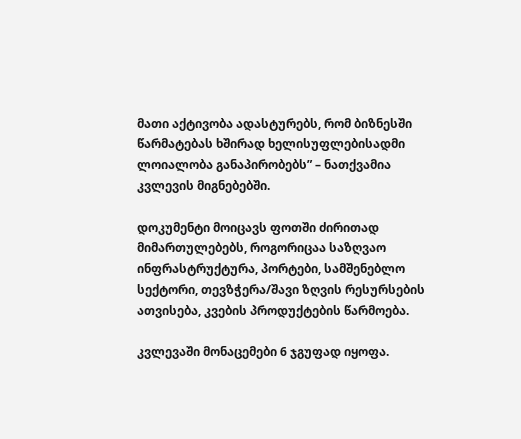მათი აქტივობა ადასტურებს, რომ ბიზნესში წარმატებას ხშირად ხელისუფლებისადმი ლოიალობა განაპირობებს” – ნათქვამია კვლევის მიგნებებში.

დოკუმენტი მოიცავს ფოთში ძირითად მიმართულებებს, როგორიცაა საზღვაო ინფრასტრუქტურა, პორტები, სამშენებლო სექტორი, თევზჭერა/შავი ზღვის რესურსების ათვისება, კვების პროდუქტების წარმოება.

კვლევაში მონაცემები 6 ჯგუფად იყოფა.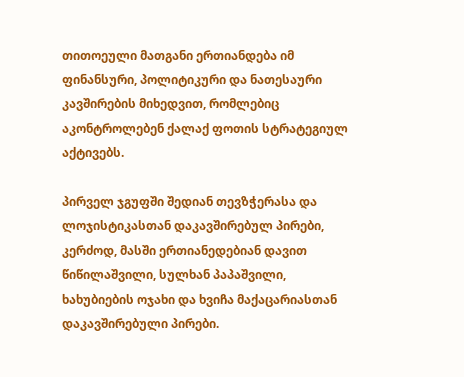თითოეული მათგანი ერთიანდება იმ ფინანსური, პოლიტიკური და ნათესაური კავშირების მიხედვით, რომლებიც აკონტროლებენ ქალაქ ფოთის სტრატეგიულ აქტივებს.

პირველ ჯგუფში შედიან თევზჭერასა და ლოჯისტიკასთან დაკავშირებულ პირები, კერძოდ, მასში ერთიანედებიან დავით წიწილაშვილი, სულხან პაპაშვილი, ხახუბიების ოჯახი და ხვიჩა მაქაცარიასთან დაკავშირებული პირები.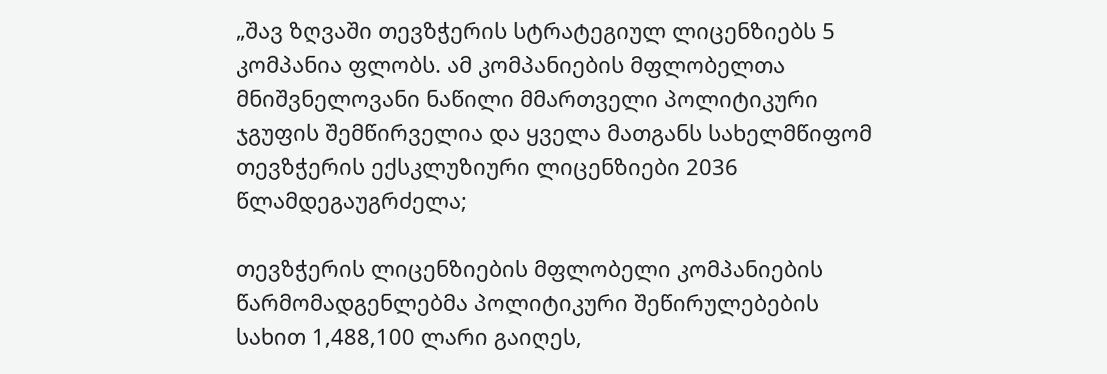„შავ ზღვაში თევზჭერის სტრატეგიულ ლიცენზიებს 5 კომპანია ფლობს. ამ კომპანიების მფლობელთა მნიშვნელოვანი ნაწილი მმართველი პოლიტიკური ჯგუფის შემწირველია და ყველა მათგანს სახელმწიფომ თევზჭერის ექსკლუზიური ლიცენზიები 2036 წლამდეგაუგრძელა;

თევზჭერის ლიცენზიების მფლობელი კომპანიების წარმომადგენლებმა პოლიტიკური შეწირულებების სახით 1,488,100 ლარი გაიღეს,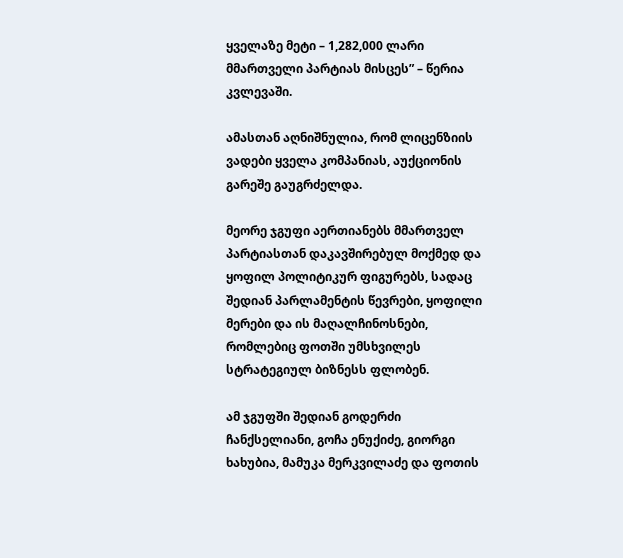ყველაზე მეტი – 1,282,000 ლარი მმართველი პარტიას მისცეს” – წერია კვლევაში.

ამასთან აღნიშნულია, რომ ლიცენზიის ვადები ყველა კომპანიას, აუქციონის გარეშე გაუგრძელდა.

მეორე ჯგუფი აერთიანებს მმართველ პარტიასთან დაკავშირებულ მოქმედ და ყოფილ პოლიტიკურ ფიგურებს, სადაც შედიან პარლამენტის წევრები, ყოფილი მერები და ის მაღალჩინოსნები, რომლებიც ფოთში უმსხვილეს სტრატეგიულ ბიზნესს ფლობენ.

ამ ჯგუფში შედიან გოდერძი ჩანქსელიანი, გოჩა ენუქიძე, გიორგი ხახუბია, მამუკა მერკვილაძე და ფოთის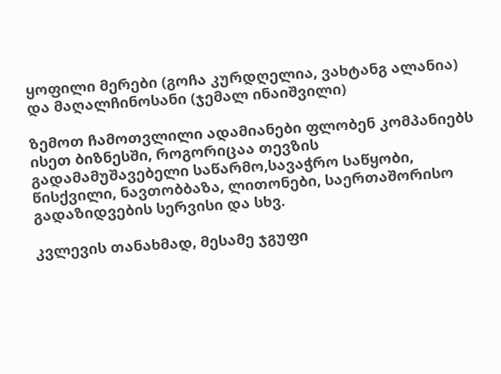ყოფილი მერები (გოჩა კურდღელია, ვახტანგ ალანია) და მაღალჩინოსანი (ჯემალ ინაიშვილი)

ზემოთ ჩამოთვლილი ადამიანები ფლობენ კომპანიებს ისეთ ბიზნესში, როგორიცაა თევზის გადამამუშავებელი საწარმო,სავაჭრო საწყობი, წისქვილი, ნავთობბაზა, ლითონები, საერთაშორისო გადაზიდვების სერვისი და სხვ.

კვლევის თანახმად, მესამე ჯგუფი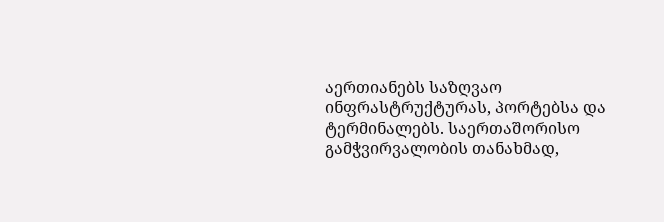აერთიანებს საზღვაო ინფრასტრუქტურას, პორტებსა და ტერმინალებს. საერთაშორისო გამჭვირვალობის თანახმად,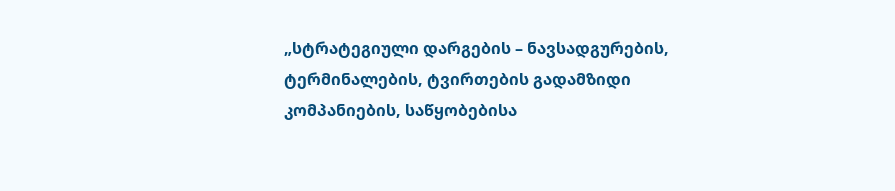„სტრატეგიული დარგების – ნავსადგურების, ტერმინალების, ტვირთების გადამზიდი კომპანიების, საწყობებისა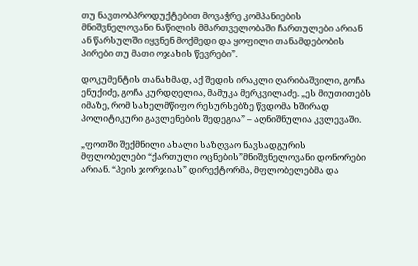თუ ნავთობპროდუქტებით მოვაჭრე კომპანიების მნიშვნელოვანი ნაწილის მმართველობაში ჩართულები არიან ან წარსულში იყვნენ მოქმედი და ყოფილი თანამდებობის პირები თუ მათი ოჯახის წევრები”.

დოკუმენტის თანახმად, აქ შედის ირაკლი ღარიბაშვილი, გოჩა ენუქიძე, გოჩა კურდღელია, მამუკა მერკვილაძე. „ეს მიუთითებს იმაზე, რომ სახელმწიფო რესურსებზე წვდომა ხშირად პოლიტიკური გავლენების შედეგია” – აღნიშნულია კვლევაში.

„ფოთში შექმნილი ახალი საზღვაო ნავსადგურის მფლობელები “ქართული ოცნების”მნიშვნელოვანი დონორები არიან. “პეის ჯორჯიას” დირექტორმა, მფლობელებმა და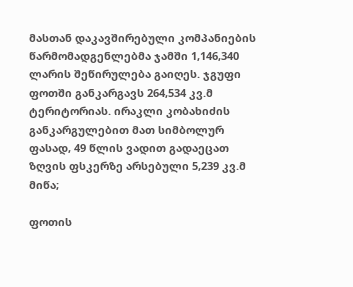მასთან დაკავშირებული კომპანიების წარმომადგენლებმა ჯამში 1,146,340 ლარის შეწირულება გაიღეს. ჯგუფი ფოთში განკარგავს 264,534 კვ.მ ტერიტორიას. ირაკლი კობახიძის განკარგულებით მათ სიმბოლურ ფასად, 49 წლის ვადით გადაეცათ ზღვის ფსკერზე არსებული 5,239 კვ.მ მიწა;

ფოთის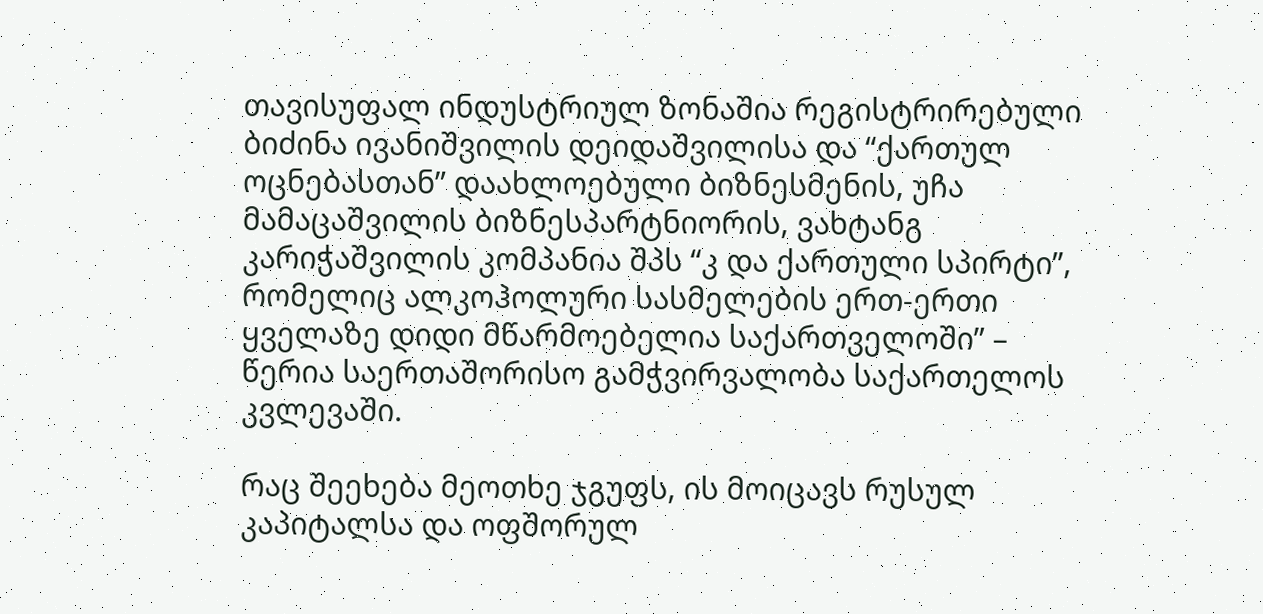თავისუფალ ინდუსტრიულ ზონაშია რეგისტრირებული ბიძინა ივანიშვილის დეიდაშვილისა და “ქართულ ოცნებასთან” დაახლოებული ბიზნესმენის, უჩა მამაცაშვილის ბიზნესპარტნიორის, ვახტანგ კარიჭაშვილის კომპანია შპს “კ და ქართული სპირტი”, რომელიც ალკოჰოლური სასმელების ერთ-ერთი ყველაზე დიდი მწარმოებელია საქართველოში” – წერია საერთაშორისო გამჭვირვალობა საქართელოს კვლევაში.

რაც შეეხება მეოთხე ჯგუფს, ის მოიცავს რუსულ კაპიტალსა და ოფშორულ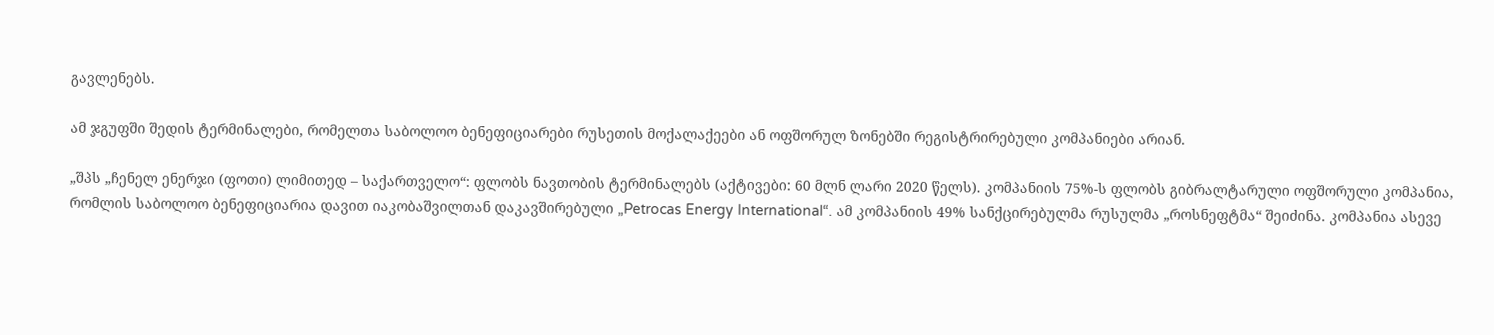გავლენებს.

ამ ჯგუფში შედის ტერმინალები, რომელთა საბოლოო ბენეფიციარები რუსეთის მოქალაქეები ან ოფშორულ ზონებში რეგისტრირებული კომპანიები არიან.

„შპს „ჩენელ ენერჯი (ფოთი) ლიმითედ – საქართველო“: ფლობს ნავთობის ტერმინალებს (აქტივები: 60 მლნ ლარი 2020 წელს). კომპანიის 75%-ს ფლობს გიბრალტარული ოფშორული კომპანია, რომლის საბოლოო ბენეფიციარია დავით იაკობაშვილთან დაკავშირებული „Petrocas Energy International“. ამ კომპანიის 49% სანქცირებულმა რუსულმა „როსნეფტმა“ შეიძინა. კომპანია ასევე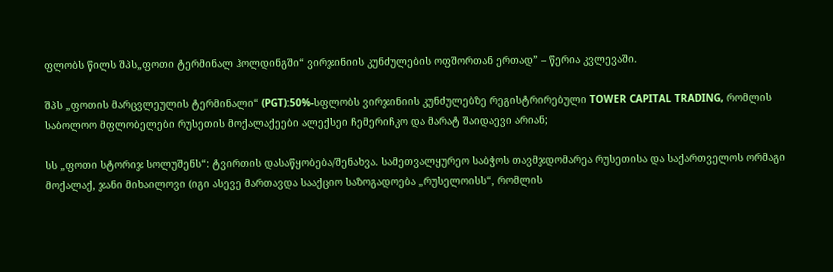ფლობს წილს შპს„ფოთი ტერმინალ ჰოლდინგში“ ვირჯინიის კუნძულების ოფშორთან ერთად” – წერია კვლევაში.

შპს „ფოთის მარცვლეულის ტერმინალი“ (PGT):50%-სფლობს ვირჯინიის კუნძულებზე რეგისტრირებული TOWER CAPITAL TRADING, რომლის საბოლოო მფლობელები რუსეთის მოქალაქეები ალექსეი ჩემერიჩკო და მარატ შაიდაევი არიან;

სს „ფოთი სტორიჯ სოლუშენს“: ტვირთის დასაწყობება/შენახვა. სამეთვალყურეო საბჭოს თავმჯდომარეა რუსეთისა და საქართველოს ორმაგი მოქალაქ, ჯანი მიხაილოვი (იგი ასევე მართავდა სააქციო საზოგადოება „რუსელოისს“, რომლის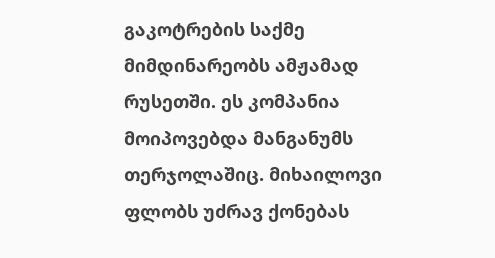გაკოტრების საქმე მიმდინარეობს ამჟამად რუსეთში. ეს კომპანია მოიპოვებდა მანგანუმს თერჯოლაშიც. მიხაილოვი ფლობს უძრავ ქონებას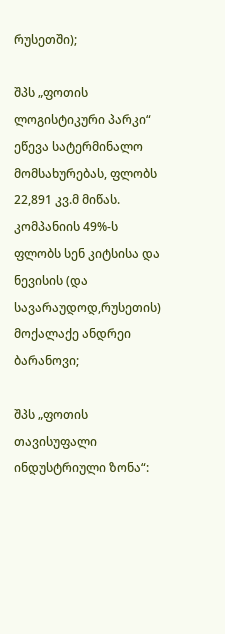რუსეთში);

შპს „ფოთის ლოგისტიკური პარკი“ ეწევა სატერმინალო მომსახურებას, ფლობს 22,891 კვ.მ მიწას. კომპანიის 49%-ს ფლობს სენ კიტსისა და ნევისის (და სავარაუდოდ,რუსეთის) მოქალაქე ანდრეი ბარანოვი;

შპს „ფოთის თავისუფალი ინდუსტრიული ზონა“: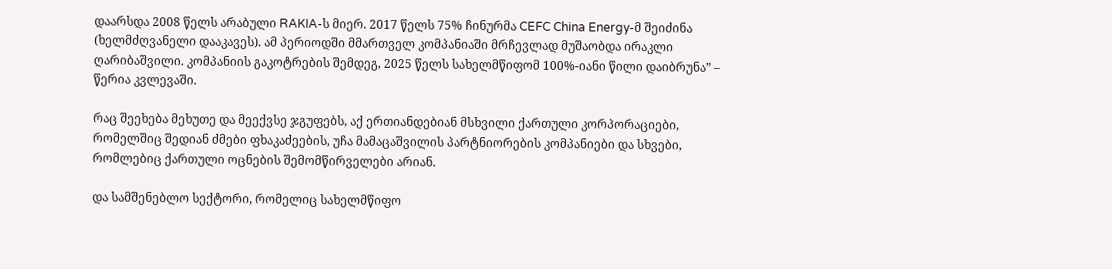დაარსდა 2008 წელს არაბული RAKIA-ს მიერ. 2017 წელს 75% ჩინურმა CEFC China Energy-მ შეიძინა (ხელმძღვანელი დააკავეს). ამ პერიოდში მმართველ კომპანიაში მრჩევლად მუშაობდა ირაკლი ღარიბაშვილი. კომპანიის გაკოტრების შემდეგ, 2025 წელს სახელმწიფომ 100%-იანი წილი დაიბრუნა” – წერია კვლევაში.

რაც შეეხება მეხუთე და მეექვსე ჯგუფებს, აქ ერთიანდებიან მსხვილი ქართული კორპორაციები, რომელშიც შედიან ძმები ფხაკაძეების, უჩა მამაცაშვილის პარტნიორების კომპანიები და სხვები, რომლებიც ქართული ოცნების შემომწირველები არიან.

და სამშენებლო სექტორი, რომელიც სახელმწიფო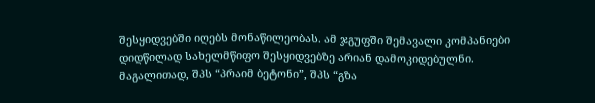შესყიდვებში იღებს მონაწილეობას. ამ ჯგუფში შემავალი კომპანიები დიდწილად სახელმწიფო შესყიდვებზე არიან დამოკიდებულნი. მაგალითად, შპს “პრაიმ ბეტონი”, შპს “გზა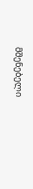მშენებელი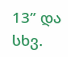13” და სხვ.